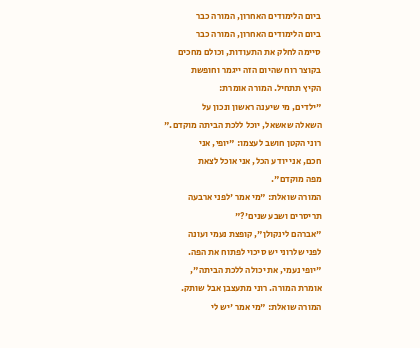ביום הלימודים האחרון, המורה כבר
ביום הלימודים האחרון, המורה כבר
סיימה לחלק את התעודות, וכולם מחכים
בקוצר רוח שהיום הזה ייגמר וחופשת
הקיץ תתחיל. המורה אומרת:
"ילדים, מי שיענה ראשון ונכון על
השאלה שאשאל, יוכל ללכת הביתה מוקדם."
רוני הקטן חושב לעצמו: "יופי, אני
חכם, אני יודע הכל, אני אוכל לצאת
מפה מוקדם".
המורה שואלת: "מי אמר 'לפני ארבעה
תריסרים ושבע שנים'?"
"אברהם לינקולן", קופצת נעמי ועונה
לפני שלרוני יש סיכוי לפתוח את הפה.
"יופי נעמי, את יכולה ללכת הביתה",
אומרת המורה. רוני מתעצבן אבל שותק.
המורה שואלת: "מי אמר 'יש לי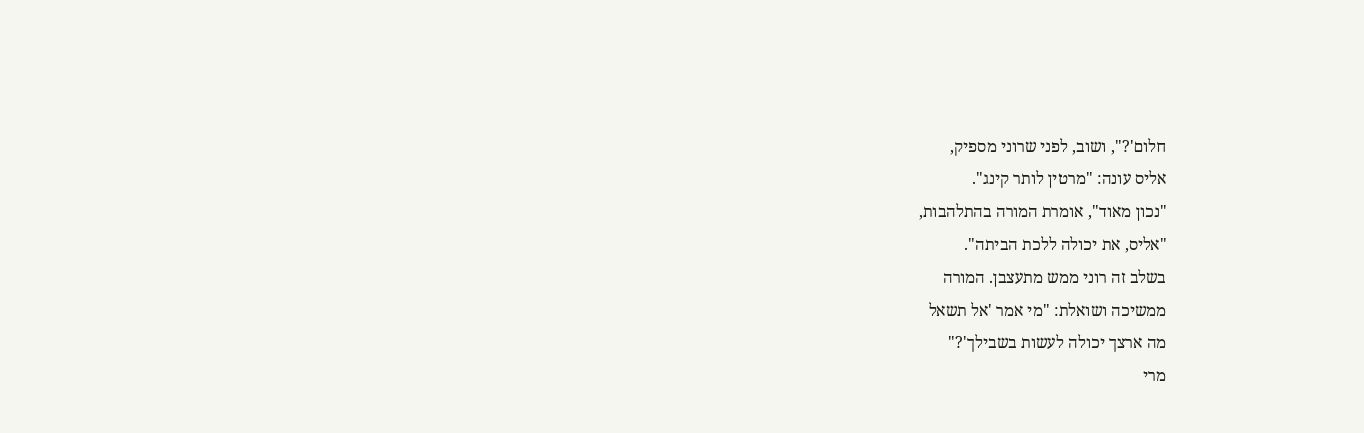חלום'?", ושוב, לפני שרוני מספיק,
אליס עונה: "מרטין לותר קינג".
"נכון מאוד", אומרת המורה בהתלהבות,
"אליס, את יכולה ללכת הביתה".
בשלב זה רוני ממש מתעצבן. המורה
ממשיכה ושואלת: "מי אמר 'אל תשאל
מה ארצך יכולה לעשות בשבילך'?"
מרי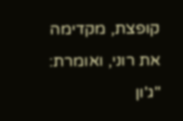קופצת, מקדימה את רוני, ואומרת:
"ג'ון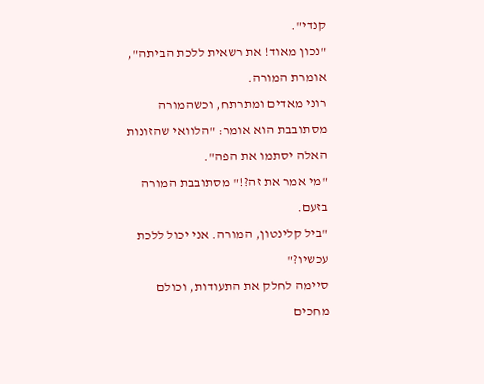קנדי".
"נכון מאוד! את רשאית ללכת הביתה",
אומרת המורה.
רוני מאדים ומתרתח, וכשהמורה
מסתובבת הוא אומר: "הלוואי שהזונות
האלה יסתמו את הפה".
"מי אמר את זה?!" מסתובבת המורה
בזעם.
"ביל קלינטון, המורה. אני יכול ללכת
עכשיו?"
סיימה לחלק את התעודות, וכולם מחכים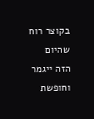בקוצר רוח שהיום הזה ייגמר וחופשת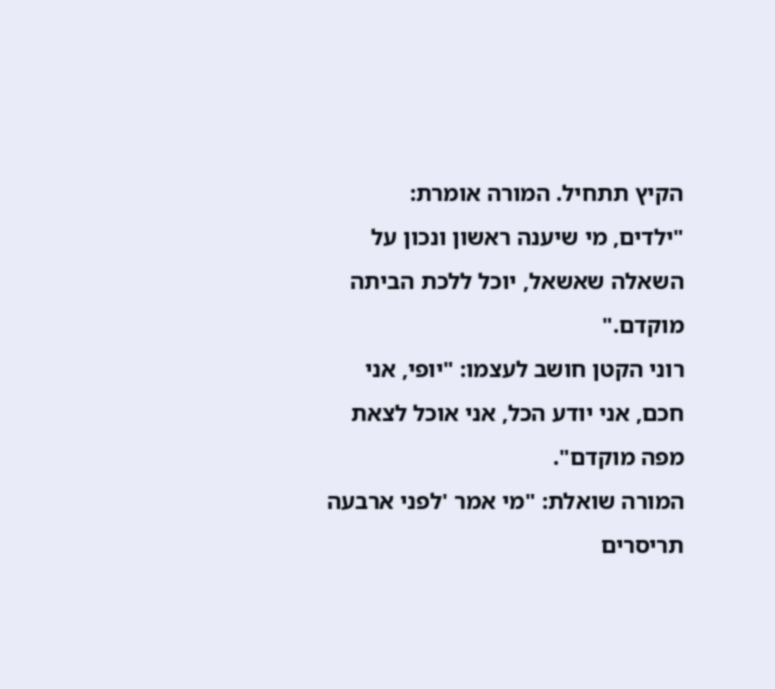הקיץ תתחיל. המורה אומרת:
"ילדים, מי שיענה ראשון ונכון על
השאלה שאשאל, יוכל ללכת הביתה מוקדם."
רוני הקטן חושב לעצמו: "יופי, אני
חכם, אני יודע הכל, אני אוכל לצאת
מפה מוקדם".
המורה שואלת: "מי אמר 'לפני ארבעה
תריסרים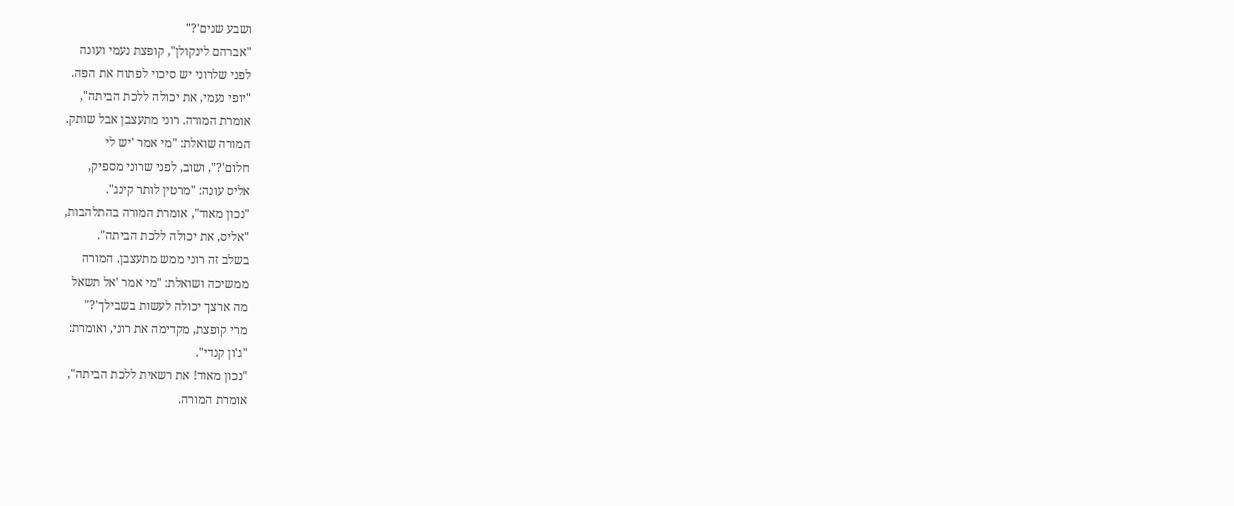ושבע שנים'?"
"אברהם לינקולן", קופצת נעמי ועונה
לפני שלרוני יש סיכוי לפתוח את הפה.
"יופי נעמי, את יכולה ללכת הביתה",
אומרת המורה. רוני מתעצבן אבל שותק.
המורה שואלת: "מי אמר 'יש לי
חלום'?", ושוב, לפני שרוני מספיק,
אליס עונה: "מרטין לותר קינג".
"נכון מאוד", אומרת המורה בהתלהבות,
"אליס, את יכולה ללכת הביתה".
בשלב זה רוני ממש מתעצבן. המורה
ממשיכה ושואלת: "מי אמר 'אל תשאל
מה ארצך יכולה לעשות בשבילך'?"
מרי קופצת, מקדימה את רוני, ואומרת:
"ג'ון קנדי".
"נכון מאוד! את רשאית ללכת הביתה",
אומרת המורה.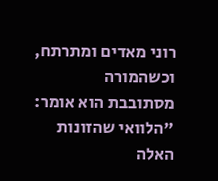רוני מאדים ומתרתח, וכשהמורה
מסתובבת הוא אומר: "הלוואי שהזונות
האלה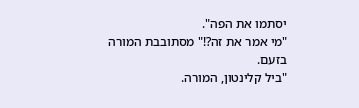יסתמו את הפה".
"מי אמר את זה?!" מסתובבת המורה
בזעם.
"ביל קלינטון, המורה.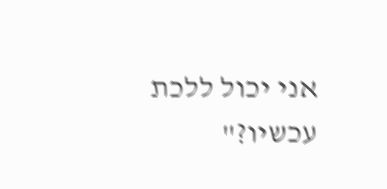אני יכול ללכת
עכשיו?"